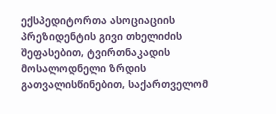ექსპედიტორთა ასოციაციის პრეზიდენტის გივი თხელიძის შეფასებით, ტვირთნაკადის მოსალოდნელი ზრდის გათვალისწინებით, საქართველომ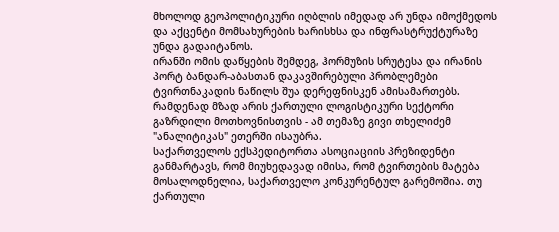მხოლოდ გეოპოლიტიკური იღბლის იმედად არ უნდა იმოქმედოს და აქცენტი მომსახურების ხარისხსა და ინფრასტრუქტურაზე უნდა გადაიტანოს.
ირანში ომის დაწყების შემდეგ, ჰორმუზის სრუტესა და ირანის პორტ ბანდარ-აბასთან დაკავშირებული პრობლემები ტვირთნაკადის ნაწილს შუა დერეფნისკენ ამისამართებს. რამდენად მზად არის ქართული ლოგისტიკური სექტორი გაზრდილი მოთხოვნისთვის - ამ თემაზე გივი თხელიძემ "ანალიტიკას" ეთერში ისაუბრა.
საქართველოს ექსპედიტორთა ასოციაციის პრეზიდენტი განმარტავს, რომ მიუხედავად იმისა, რომ ტვირთების მატება მოსალოდნელია, საქართველო კონკურენტულ გარემოშია. თუ ქართული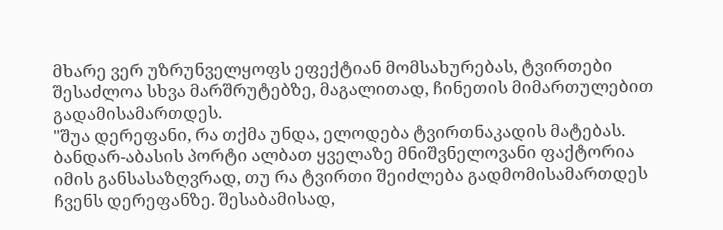მხარე ვერ უზრუნველყოფს ეფექტიან მომსახურებას, ტვირთები შესაძლოა სხვა მარშრუტებზე, მაგალითად, ჩინეთის მიმართულებით გადამისამართდეს.
"შუა დერეფანი, რა თქმა უნდა, ელოდება ტვირთნაკადის მატებას. ბანდარ-აბასის პორტი ალბათ ყველაზე მნიშვნელოვანი ფაქტორია იმის განსასაზღვრად, თუ რა ტვირთი შეიძლება გადმომისამართდეს ჩვენს დერეფანზე. შესაბამისად,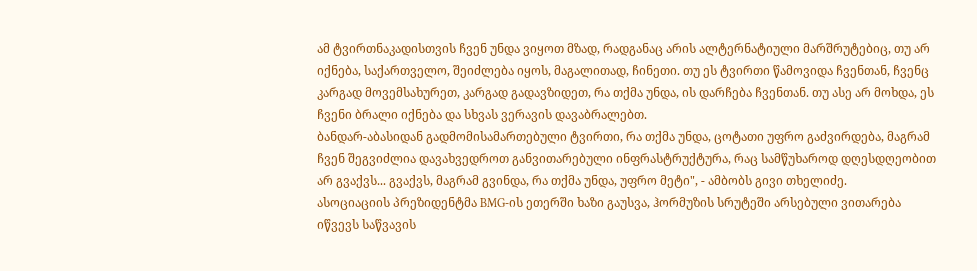ამ ტვირთნაკადისთვის ჩვენ უნდა ვიყოთ მზად, რადგანაც არის ალტერნატიული მარშრუტებიც, თუ არ იქნება, საქართველო, შეიძლება იყოს, მაგალითად, ჩინეთი. თუ ეს ტვირთი წამოვიდა ჩვენთან, ჩვენც კარგად მოვემსახურეთ, კარგად გადავზიდეთ, რა თქმა უნდა, ის დარჩება ჩვენთან. თუ ასე არ მოხდა, ეს ჩვენი ბრალი იქნება და სხვას ვერავის დავაბრალებთ.
ბანდარ-აბასიდან გადმომისამართებული ტვირთი, რა თქმა უნდა, ცოტათი უფრო გაძვირდება, მაგრამ ჩვენ შეგვიძლია დავახვედროთ განვითარებული ინფრასტრუქტურა, რაც სამწუხაროდ დღესდღეობით არ გვაქვს... გვაქვს, მაგრამ გვინდა, რა თქმა უნდა, უფრო მეტი", - ამბობს გივი თხელიძე.
ასოციაციის პრეზიდენტმა BMG-ის ეთერში ხაზი გაუსვა, ჰორმუზის სრუტეში არსებული ვითარება იწვევს საწვავის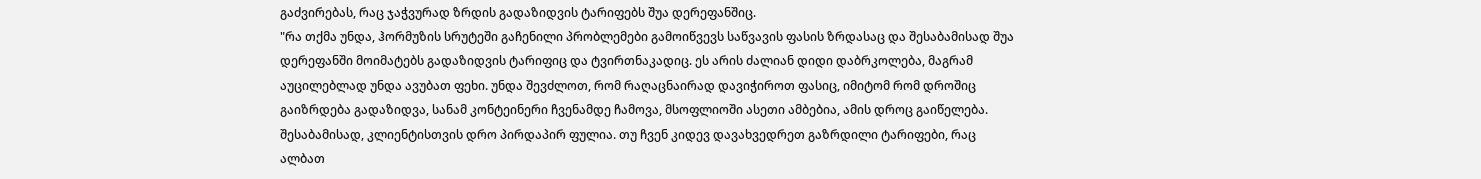გაძვირებას, რაც ჯაჭვურად ზრდის გადაზიდვის ტარიფებს შუა დერეფანშიც.
"რა თქმა უნდა, ჰორმუზის სრუტეში გაჩენილი პრობლემები გამოიწვევს საწვავის ფასის ზრდასაც და შესაბამისად შუა დერეფანში მოიმატებს გადაზიდვის ტარიფიც და ტვირთნაკადიც. ეს არის ძალიან დიდი დაბრკოლება, მაგრამ აუცილებლად უნდა ავუბათ ფეხი. უნდა შევძლოთ, რომ რაღაცნაირად დავიჭიროთ ფასიც, იმიტომ რომ დროშიც გაიზრდება გადაზიდვა, სანამ კონტეინერი ჩვენამდე ჩამოვა, მსოფლიოში ასეთი ამბებია, ამის დროც გაიწელება. შესაბამისად, კლიენტისთვის დრო პირდაპირ ფულია. თუ ჩვენ კიდევ დავახვედრეთ გაზრდილი ტარიფები, რაც ალბათ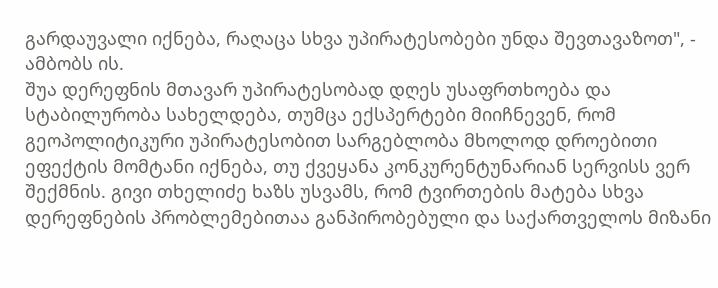გარდაუვალი იქნება, რაღაცა სხვა უპირატესობები უნდა შევთავაზოთ", - ამბობს ის.
შუა დერეფნის მთავარ უპირატესობად დღეს უსაფრთხოება და სტაბილურობა სახელდება, თუმცა ექსპერტები მიიჩნევენ, რომ გეოპოლიტიკური უპირატესობით სარგებლობა მხოლოდ დროებითი ეფექტის მომტანი იქნება, თუ ქვეყანა კონკურენტუნარიან სერვისს ვერ შექმნის. გივი თხელიძე ხაზს უსვამს, რომ ტვირთების მატება სხვა დერეფნების პრობლემებითაა განპირობებული და საქართველოს მიზანი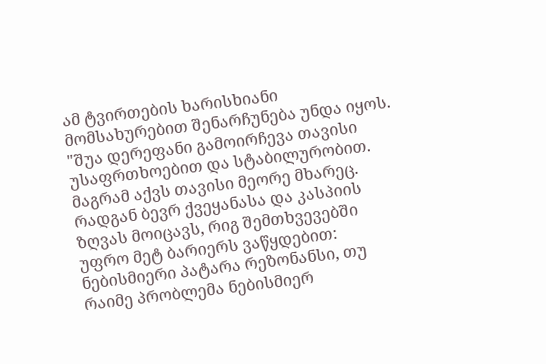ამ ტვირთების ხარისხიანი მომსახურებით შენარჩუნება უნდა იყოს.
"შუა დერეფანი გამოირჩევა თავისი უსაფრთხოებით და სტაბილურობით. მაგრამ აქვს თავისი მეორე მხარეც. რადგან ბევრ ქვეყანასა და კასპიის ზღვას მოიცავს, რიგ შემთხვევებში უფრო მეტ ბარიერს ვაწყდებით: ნებისმიერი პატარა რეზონანსი, თუ რაიმე პრობლემა ნებისმიერ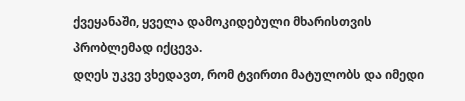ქვეყანაში, ყველა დამოკიდებული მხარისთვის პრობლემად იქცევა.
დღეს უკვე ვხედავთ, რომ ტვირთი მატულობს და იმედი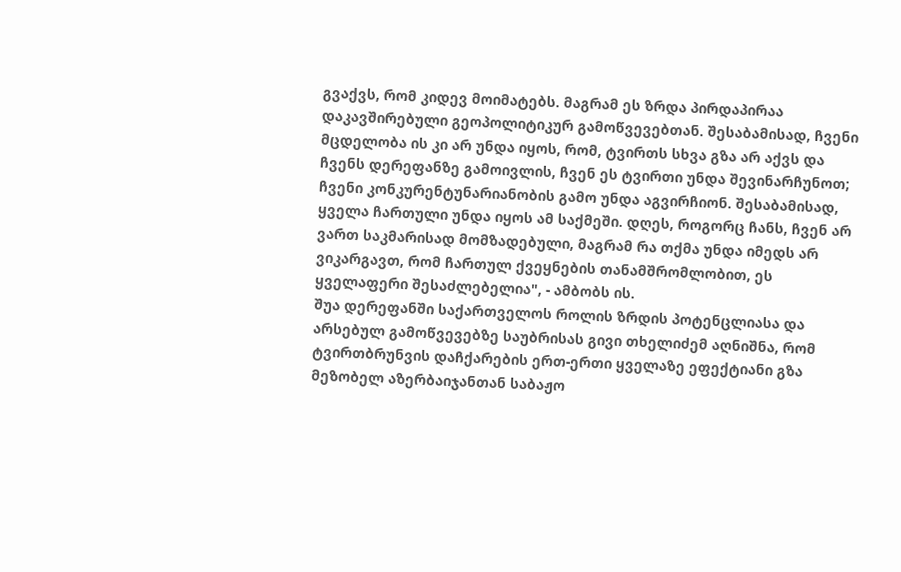გვაქვს, რომ კიდევ მოიმატებს. მაგრამ ეს ზრდა პირდაპირაა დაკავშირებული გეოპოლიტიკურ გამოწვევებთან. შესაბამისად, ჩვენი მცდელობა ის კი არ უნდა იყოს, რომ, ტვირთს სხვა გზა არ აქვს და ჩვენს დერეფანზე გამოივლის, ჩვენ ეს ტვირთი უნდა შევინარჩუნოთ; ჩვენი კონკურენტუნარიანობის გამო უნდა აგვირჩიონ. შესაბამისად, ყველა ჩართული უნდა იყოს ამ საქმეში. დღეს, როგორც ჩანს, ჩვენ არ ვართ საკმარისად მომზადებული, მაგრამ რა თქმა უნდა იმედს არ ვიკარგავთ, რომ ჩართულ ქვეყნების თანამშრომლობით, ეს ყველაფერი შესაძლებელია", - ამბობს ის.
შუა დერეფანში საქართველოს როლის ზრდის პოტენცლიასა და არსებულ გამოწვევებზე საუბრისას გივი თხელიძემ აღნიშნა, რომ ტვირთბრუნვის დაჩქარების ერთ-ერთი ყველაზე ეფექტიანი გზა მეზობელ აზერბაიჯანთან საბაჟო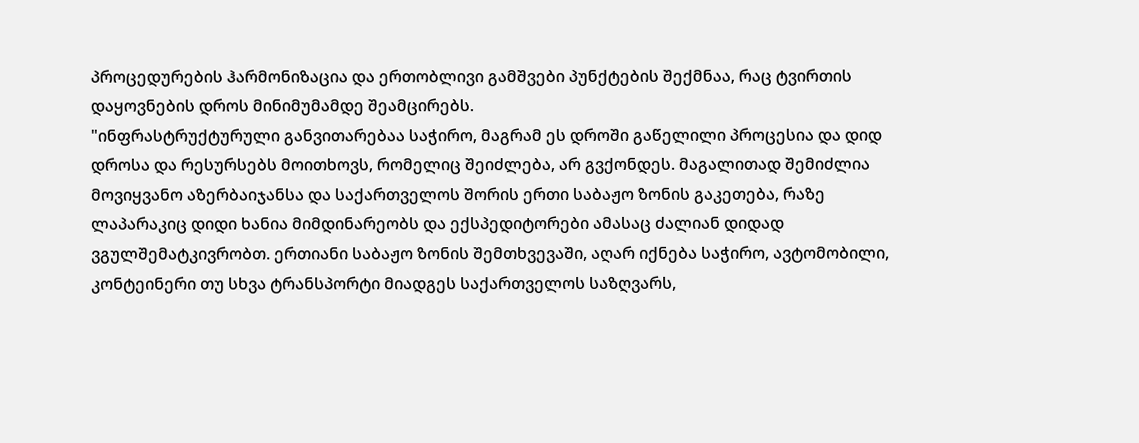პროცედურების ჰარმონიზაცია და ერთობლივი გამშვები პუნქტების შექმნაა, რაც ტვირთის დაყოვნების დროს მინიმუმამდე შეამცირებს.
"ინფრასტრუქტურული განვითარებაა საჭირო, მაგრამ ეს დროში გაწელილი პროცესია და დიდ დროსა და რესურსებს მოითხოვს, რომელიც შეიძლება, არ გვქონდეს. მაგალითად შემიძლია მოვიყვანო აზერბაიჯანსა და საქართველოს შორის ერთი საბაჟო ზონის გაკეთება, რაზე ლაპარაკიც დიდი ხანია მიმდინარეობს და ექსპედიტორები ამასაც ძალიან დიდად ვგულშემატკივრობთ. ერთიანი საბაჟო ზონის შემთხვევაში, აღარ იქნება საჭირო, ავტომობილი, კონტეინერი თუ სხვა ტრანსპორტი მიადგეს საქართველოს საზღვარს,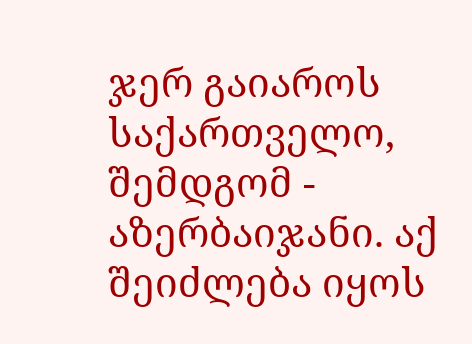ჯერ გაიაროს საქართველო, შემდგომ - აზერბაიჯანი. აქ შეიძლება იყოს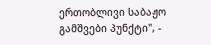ერთობლივი საბაჟო გამშვები პუნქტი", -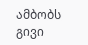ამბობს გივი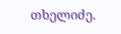თხელიძე.